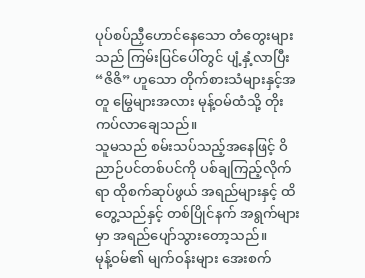ပုပ်စပ်ညှီဟောင်နေသော တံတွေးများသည် ကြမ်းပြင်ပေါ်တွင် ပျံ့နှံ့လာပြီး “ဇိဇိ” ဟူသော တိုက်စားသံများနှင့်အတူ မြွေများအလား မုန့်ဝမ်ထံသို့ တိုးကပ်လာချေသည်။
သူမသည် စမ်းသပ်သည့်အနေဖြင့် ဝိညာဉ်ပင်တစ်ပင်ကို ပစ်ချကြည့်လိုက်ရာ ထိုစက်ဆုပ်ဖွယ် အရည်များနှင့် ထိတွေ့သည်နှင့် တစ်ပြိုင်နက် အရွက်များမှာ အရည်ပျော်သွားတော့သည်။
မုန့်ဝမ်၏ မျက်ဝန်းများ အေးစက်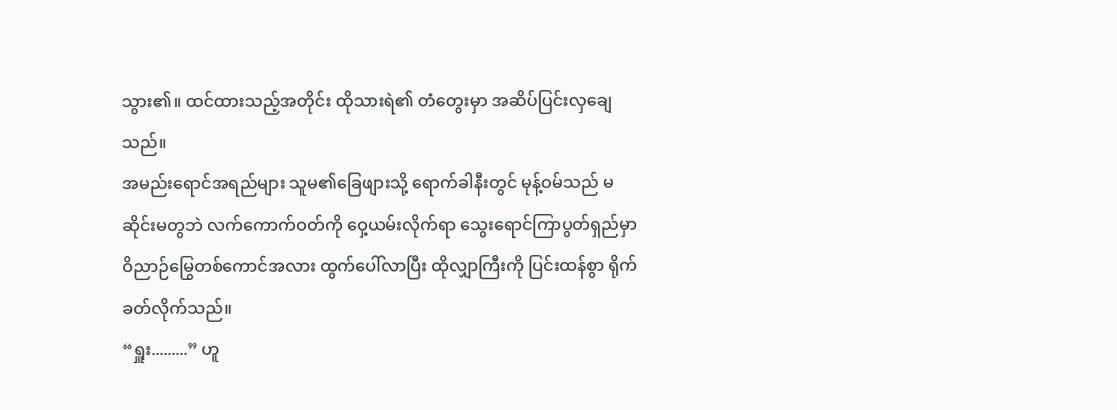သွား၏။ ထင်ထားသည့်အတိုင်း ထိုသားရဲ၏ တံတွေးမှာ အဆိပ်ပြင်းလှချေသည်။
အမည်းရောင်အရည်များ သူမ၏ခြေဖျားသို့ ရောက်ခါနီးတွင် မုန့်ဝမ်သည် မဆိုင်းမတွဘဲ လက်ကောက်ဝတ်ကို ဝှေ့ယမ်းလိုက်ရာ သွေးရောင်ကြာပွတ်ရှည်မှာ ဝိညာဉ်မြွေတစ်ကောင်အလား ထွက်ပေါ်လာပြီး ထိုလျှာကြီးကို ပြင်းထန်စွာ ရိုက်ခတ်လိုက်သည်။
“ရှူး.........” ဟူ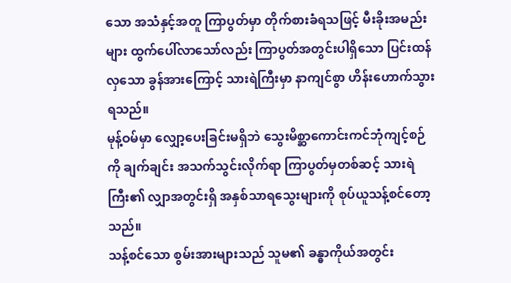သော အသံနှင့်အတူ ကြာပွတ်မှာ တိုက်စားခံရသဖြင့် မီးခိုးအမည်းများ ထွက်ပေါ်လာသော်လည်း ကြာပွတ်အတွင်းပါရှိသော ပြင်းထန်လှသော ခွန်အားကြောင့် သားရဲကြီးမှာ နာကျင်စွာ ဟိန်းဟောက်သွားရသည်။
မုန့်ဝမ်မှာ လျှော့ပေးခြင်းမရှိဘဲ သွေးမိစ္ဆာကောင်းကင်ဘုံကျင့်စဉ် ကို ချက်ချင်း အသက်သွင်းလိုက်ရာ ကြာပွတ်မှတစ်ဆင့် သားရဲကြီး၏ လျှာအတွင်းရှိ အနှစ်သာရသွေးများကို စုပ်ယူသန့်စင်တော့သည်။
သန့်စင်သော စွမ်းအားများသည် သူမ၏ ခန္ဓာကိုယ်အတွင်း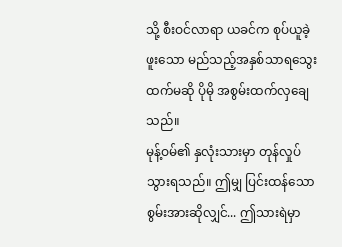သို့ စီးဝင်လာရာ ယခင်က စုပ်ယူခဲ့ဖူးသော မည်သည့်အနှစ်သာရသွေးထက်မဆို ပိုမို အစွမ်းထက်လှချေသည်။
မုန့်ဝမ်၏ နှလုံးသားမှာ တုန်လှုပ်သွားရသည်။ ဤမျှ ပြင်းထန်သော စွမ်းအားဆိုလျှင်... ဤသားရဲမှာ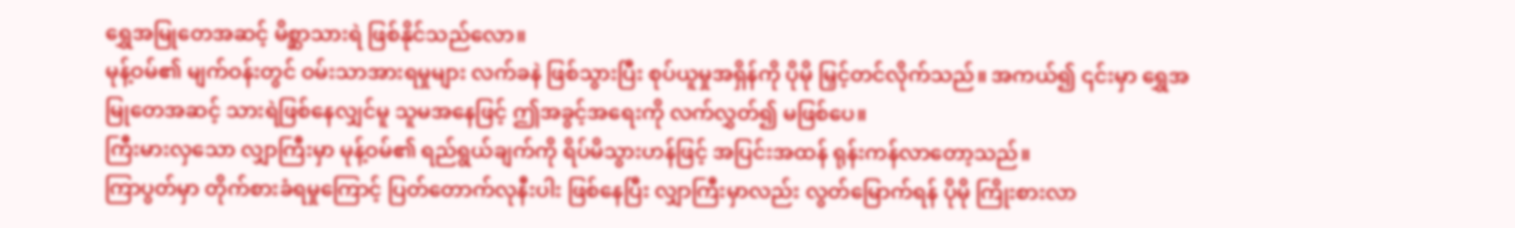ရွှေအမြုတေအဆင့် မိစ္ဆာသားရဲ ဖြစ်နိုင်သည်လော။
မုန့်ဝမ်၏ မျက်ဝန်းတွင် ဝမ်းသာအားရမှုများ လက်ခနဲ ဖြစ်သွားပြီး စုပ်ယူမှုအရှိန်ကို ပိုမို မြှင့်တင်လိုက်သည်။ အကယ်၍ ၎င်းမှာ ရွှေအမြုတေအဆင့် သားရဲဖြစ်နေလျှင်မူ သူမအနေဖြင့် ဤအခွင့်အရေးကို လက်လွှတ်၍ မဖြစ်ပေ။
ကြီးမားလှသော လျှာကြီးမှာ မုန့်ဝမ်၏ ရည်ရွယ်ချက်ကို ရိပ်မိသွားဟန်ဖြင့် အပြင်းအထန် ရုန်းကန်လာတော့သည်။
ကြာပွတ်မှာ တိုက်စားခံရမှုကြောင့် ပြတ်တောက်လုနီးပါး ဖြစ်နေပြီး လျှာကြီးမှာလည်း လွတ်မြောက်ရန် ပိုမို ကြိုးစားလာ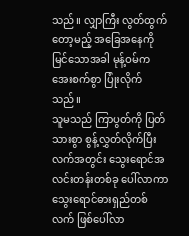သည်။ လျှာကြီး လွတ်ထွက်တော့မည့် အခြေအနေကို မြင်သောအခါ မုန့်ဝမ်က အေးစက်စွာ ပြုံးလိုက်သည်။
သူမသည် ကြာပွတ်ကို ပြတ်သားစွာ စွန့်လွှတ်လိုက်ပြီး လက်အတွင်း သွေးရောင်အလင်းတန်းတစ်ခု ပေါ်လာကာ သွေးရောင်ဓားရှည်တစ်လက် ဖြစ်ပေါ်လာ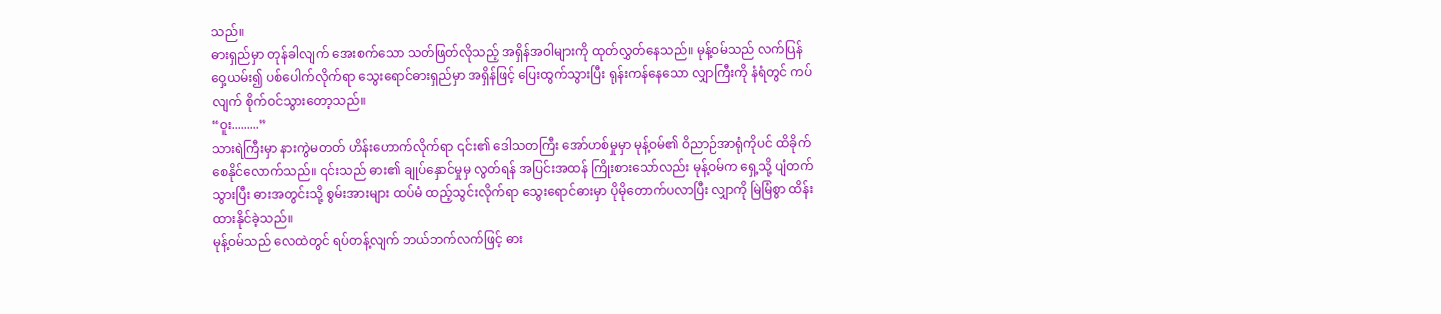သည်။
ဓားရှည်မှာ တုန်ခါလျက် အေးစက်သော သတ်ဖြတ်လိုသည့် အရှိန်အဝါများကို ထုတ်လွှတ်နေသည်။ မုန့်ဝမ်သည် လက်ပြန်ဝှေ့ယမ်း၍ ပစ်ပေါက်လိုက်ရာ သွေးရောင်ဓားရှည်မှာ အရှိန်ဖြင့် ပြေးထွက်သွားပြီး ရုန်းကန်နေသော လျှာကြီးကို နံရံတွင် ကပ်လျက် စိုက်ဝင်သွားတော့သည်။
“ဝူး.........”
သားရဲကြီးမှာ နားကွဲမတတ် ဟိန်းဟောက်လိုက်ရာ ၎င်း၏ ဒေါသတကြီး အော်ဟစ်မှုမှာ မုန့်ဝမ်၏ ဝိညာဉ်အာရုံကိုပင် ထိခိုက်စေနိုင်လောက်သည်။ ၎င်းသည် ဓား၏ ချုပ်နှောင်မှုမှ လွတ်ရန် အပြင်းအထန် ကြိုးစားသော်လည်း မုန့်ဝမ်က ရှေ့သို့ ပျံတက်သွားပြီး ဓားအတွင်းသို့ စွမ်းအားများ ထပ်မံ ထည့်သွင်းလိုက်ရာ သွေးရောင်ဓားမှာ ပိုမိုတောက်ပလာပြီး လျှာကို မြဲမြံစွာ ထိန်းထားနိုင်ခဲ့သည်။
မုန့်ဝမ်သည် လေထဲတွင် ရပ်တန့်လျက် ဘယ်ဘက်လက်ဖြင့် ဓား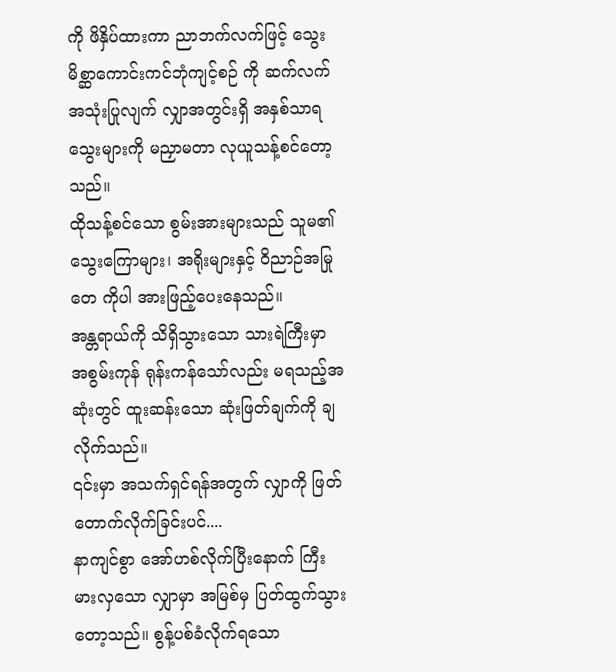ကို ဖိနှိပ်ထားကာ ညာဘက်လက်ဖြင့် သွေးမိစ္ဆာကောင်းကင်ဘုံကျင့်စဉ် ကို ဆက်လက် အသုံးပြုလျက် လျှာအတွင်းရှိ အနှစ်သာရသွေးများကို မညှာမတာ လုယူသန့်စင်တော့သည်။
ထိုသန့်စင်သော စွမ်းအားများသည် သူမ၏ သွေးကြောများ၊ အရိုးများနှင့် ဝိညာဉ်အမြုတေ ကိုပါ အားဖြည့်ပေးနေသည်။
အန္တရာယ်ကို သိရှိသွားသော သားရဲကြီးမှာ အစွမ်းကုန် ရုန်းကန်သော်လည်း မရသည့်အဆုံးတွင် ထူးဆန်းသော ဆုံးဖြတ်ချက်ကို ချလိုက်သည်။
၎င်းမှာ အသက်ရှင်ရန်အတွက် လျှာကို ဖြတ်တောက်လိုက်ခြင်းပင်....
နာကျင်စွာ အော်ဟစ်လိုက်ပြီးနောက် ကြီးမားလှသော လျှာမှာ အမြစ်မှ ပြတ်ထွက်သွားတော့သည်။ စွန့်ပစ်ခံလိုက်ရသော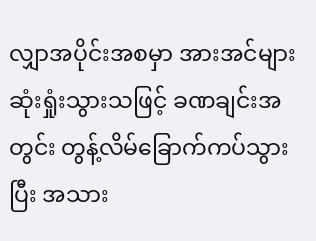လျှာအပိုင်းအစမှာ အားအင်များ ဆုံးရှုံးသွားသဖြင့် ခဏချင်းအတွင်း တွန့်လိမ်ခြောက်ကပ်သွားပြီး အသား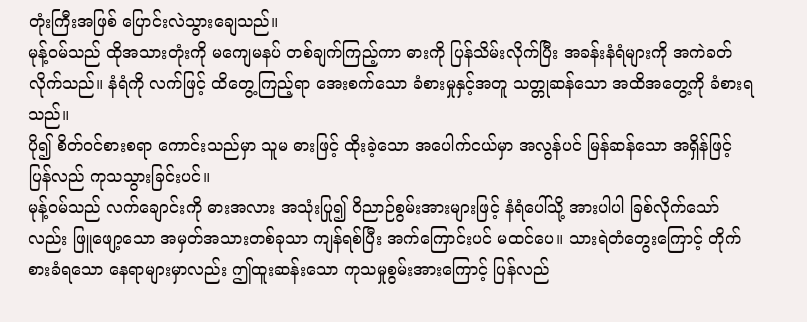တုံးကြီးအဖြစ် ပြောင်းလဲသွားချေသည်။
မုန့်ဝမ်သည် ထိုအသားတုံးကို မကျေမနပ် တစ်ချက်ကြည့်ကာ ဓားကို ပြန်သိမ်းလိုက်ပြီး အခန်းနံရံများကို အကဲခတ်လိုက်သည်။ နံရံကို လက်ဖြင့် ထိတွေ့ကြည့်ရာ အေးစက်သော ခံစားမှုနှင့်အတူ သတ္တုဆန်သော အထိအတွေ့ကို ခံစားရသည်။
ပို၍ စိတ်ဝင်စားစရာ ကောင်းသည်မှာ သူမ ဓားဖြင့် ထိုးခဲ့သော အပေါက်ငယ်မှာ အလွန်ပင် မြန်ဆန်သော အရှိန်ဖြင့် ပြန်လည် ကုသသွားခြင်းပင်။
မုန့်ဝမ်သည် လက်ချောင်းကို ဓားအလား အသုံးပြု၍ ဝိညာဉ်စွမ်းအားများဖြင့် နံရံပေါ်သို့ အားပါပါ ခြစ်လိုက်သော်လည်း ဖြူဖျော့သော အမှတ်အသားတစ်ခုသာ ကျန်ရစ်ပြီး အက်ကြောင်းပင် မထင်ပေ။ သားရဲတံတွေးကြောင့် တိုက်စားခံရသော နေရာများမှာလည်း ဤထူးဆန်းသော ကုသမှုစွမ်းအားကြောင့် ပြန်လည်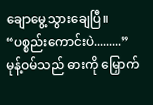ချောမွေ့သွားချေပြီ။
“ပစ္စည်းကောင်းပဲ.........”
မုန့်ဝမ်သည် ဓားကို မြှောက်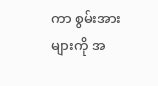ကာ စွမ်းအားများကို အ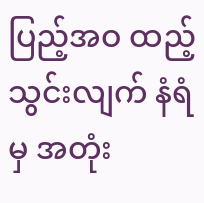ပြည့်အဝ ထည့်သွင်းလျက် နံရံမှ အတုံး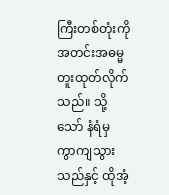ကြီးတစ်တုံးကို အတင်းအဓမ္မ တူးထုတ်လိုက်သည်။ သို့သော် နံရံမှ ကွာကျသွားသည်နှင့် ထိုအံ့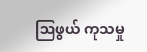ဩဖွယ် ကုသမှု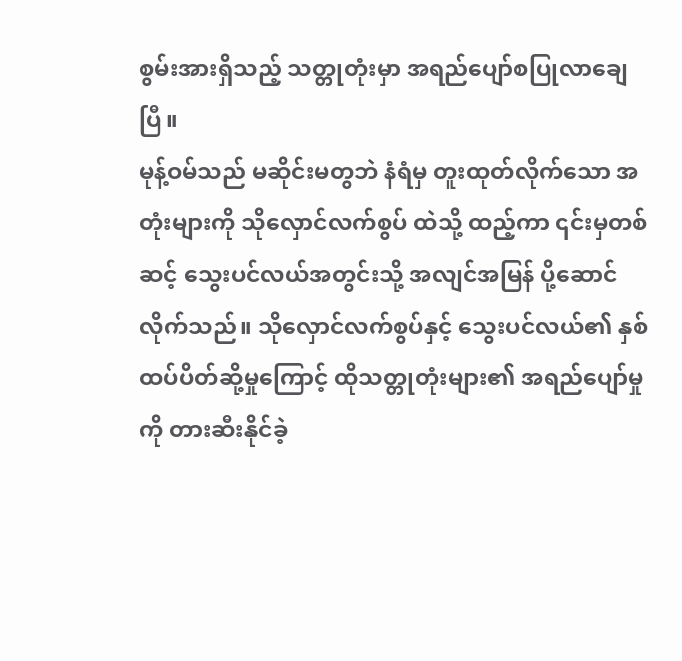စွမ်းအားရှိသည့် သတ္တုတုံးမှာ အရည်ပျော်စပြုလာချေပြီ။
မုန့်ဝမ်သည် မဆိုင်းမတွဘဲ နံရံမှ တူးထုတ်လိုက်သော အတုံးများကို သိုလှောင်လက်စွပ် ထဲသို့ ထည့်ကာ ၎င်းမှတစ်ဆင့် သွေးပင်လယ်အတွင်းသို့ အလျင်အမြန် ပို့ဆောင်လိုက်သည်။ သိုလှောင်လက်စွပ်နှင့် သွေးပင်လယ်၏ နှစ်ထပ်ပိတ်ဆို့မှုကြောင့် ထိုသတ္တုတုံးများ၏ အရည်ပျော်မှုကို တားဆီးနိုင်ခဲ့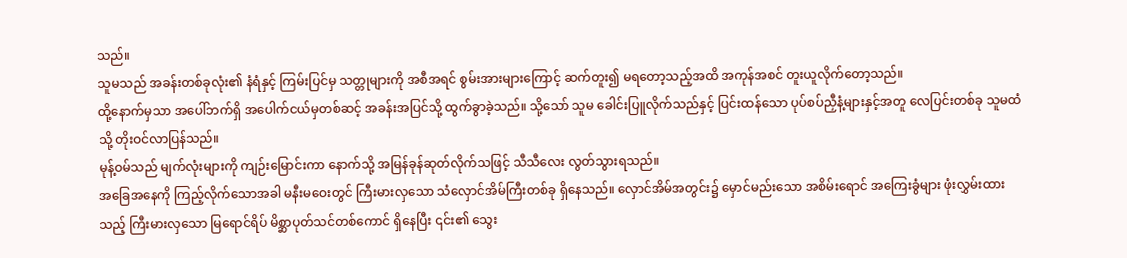သည်။
သူမသည် အခန်းတစ်ခုလုံး၏ နံရံနှင့် ကြမ်းပြင်မှ သတ္တုများကို အစီအရင် စွမ်းအားများကြောင့် ဆက်တူး၍ မရတော့သည့်အထိ အကုန်အစင် တူးယူလိုက်တော့သည်။
ထို့နောက်မှသာ အပေါ်ဘက်ရှိ အပေါက်ငယ်မှတစ်ဆင့် အခန်းအပြင်သို့ ထွက်ခွာခဲ့သည်။ သို့သော် သူမ ခေါင်းပြူလိုက်သည်နှင့် ပြင်းထန်သော ပုပ်စပ်ညှီနံ့များနှင့်အတူ လေပြင်းတစ်ခု သူမထံသို့ တိုးဝင်လာပြန်သည်။
မုန့်ဝမ်သည် မျက်လုံးများကို ကျဉ်းမြောင်းကာ နောက်သို့ အမြန်ခုန်ဆုတ်လိုက်သဖြင့် သီသီလေး လွတ်သွားရသည်။
အခြေအနေကို ကြည့်လိုက်သောအခါ မနီးမဝေးတွင် ကြီးမားလှသော သံလှောင်အိမ်ကြီးတစ်ခု ရှိနေသည်။ လှောင်အိမ်အတွင်း၌ မှောင်မည်းသော အစိမ်းရောင် အကြေးခွံများ ဖုံးလွှမ်းထားသည့် ကြီးမားလှသော မြရောင်ရိပ် မိစ္ဆာပုတ်သင်တစ်ကောင် ရှိနေပြီး ၎င်း၏ သွေး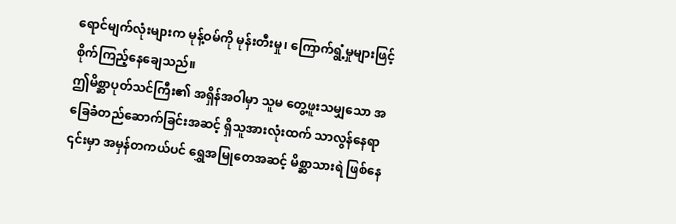ရောင်မျက်လုံးများက မုန့်ဝမ်ကို မုန်းတီးမှု၊ ကြောက်ရွံ့မှုများဖြင့် စိုက်ကြည့်နေချေသည်။
ဤမိစ္ဆာပုတ်သင်ကြီး၏ အရှိန်အဝါမှာ သူမ တွေ့ဖူးသမျှသော အခြေခံတည်ဆောက်ခြင်းအဆင့် ရှိသူအားလုံးထက် သာလွန်နေရာ ၎င်းမှာ အမှန်တကယ်ပင် ရွှေအမြုတေအဆင့် မိစ္ဆာသားရဲ ဖြစ်နေ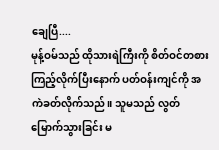ချေပြီ....
မုန့်ဝမ်သည် ထိုသားရဲကြီးကို စိတ်ဝင်တစား ကြည့်လိုက်ပြီးနောက် ပတ်ဝန်းကျင်ကို အကဲခတ်လိုက်သည်။ သူမသည် လွတ်မြောက်သွားခြင်း မ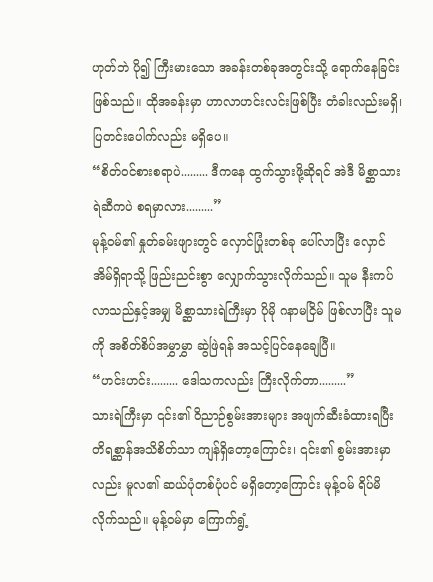ဟုတ်ဘဲ ပို၍ ကြီးမားသော အခန်းတစ်ခုအတွင်းသို့ ရောက်နေခြင်း ဖြစ်သည်။ ထိုအခန်းမှာ ဟာလာဟင်းလင်းဖြစ်ပြီး တံခါးလည်းမရှိ၊ ပြတင်းပေါက်လည်း မရှိပေ။
“စိတ်ဝင်စားစရာပဲ......... ဒီကနေ ထွက်သွားဖို့ဆိုရင် အဲဒီ မိစ္ဆာသားရဲဆီကပဲ စရမှာလား.........”
မုန့်ဝမ်၏ နှုတ်ခမ်းဖျားတွင် လှောင်ပြုံးတစ်ခု ပေါ်လာပြီး လှောင်အိမ်ရှိရာသို့ ဖြည်းညင်းစွာ လျှောက်သွားလိုက်သည်။ သူမ နီးကပ်လာသည်နှင့်အမျှ မိစ္ဆာသားရဲကြီးမှာ ပိုမို ဂနာမငြိမ် ဖြစ်လာပြီး သူမကို အစိတ်စိပ်အမွှာမွှာ ဆွဲဖြဲရန် အသင့်ပြင်နေချေပြီ။
“ဟင်းဟင်း......... ဒေါသကလည်း ကြီးလိုက်တာ.........”
သားရဲကြီးမှာ ၎င်း၏ ဝိညာဉ်စွမ်းအားများ အဖျက်ဆီးခံထားရပြီး တိရစ္ဆာန်အသိစိတ်သာ ကျန်ရှိတော့ကြောင်း၊ ၎င်း၏ စွမ်းအားမှာလည်း မူလ၏ ဆယ်ပုံတစ်ပုံပင် မရှိတော့ကြောင်း မုန့်ဝမ် ရိပ်မိလိုက်သည်။ မုန့်ဝမ်မှာ ကြောက်ရွံ့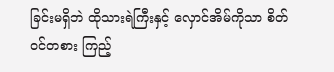ခြင်းမရှိဘဲ ထိုသားရဲကြီးနှင့် လှောင်အိမ်ကိုသာ စိတ်ဝင်တစား ကြည့်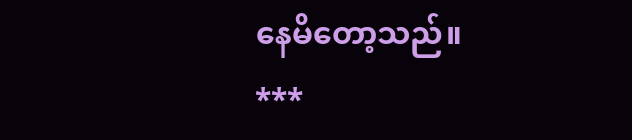နေမိတော့သည်။
***